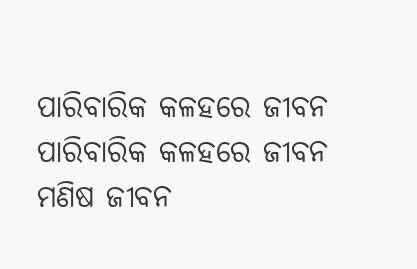ପାରିବାରିକ କଳହରେ ଜୀବନ
ପାରିବାରିକ କଳହରେ ଜୀବନ
ମଣିଷ ଜୀବନ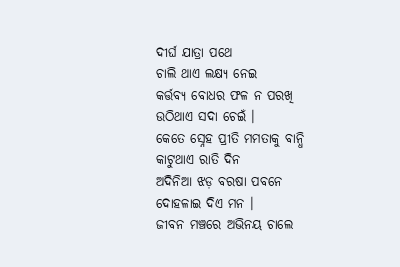ଦୀର୍ଘ ଯାତ୍ରା ପଥେ
ଚାଲି ଥାଏ ଲକ୍ଷ୍ୟ ନେଇ
କର୍ତ୍ତବ୍ୟ ବୋଧର ଫଳ ନ ପରଖି
ଉଠିଥାଏ ସଦା ଚେଇଁ ।
କେତେ ସ୍ନେହ ପ୍ରୀତି ମମତାକୁ ବାନ୍ଧି
କାଟୁଥାଏ ରାତି ଦିନ
ଅଦିନିଆ ଝଡ଼ ବରଷା ପବନେ
ଦୋହଳାଇ ଦିଏ ମନ ।
ଜୀବନ ମଞ୍ଚରେ ଅଭିନୟ ଚାଲେ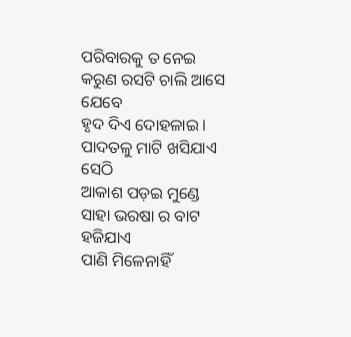ପରିବାରକୁ ତ ନେଇ
କରୁଣ ରସଟି ଚାଲି ଆସେ ଯେବେ
ହୃଦ ଦିଏ ଦୋହଳାଇ ।
ପାଦତଳୁ ମାଟି ଖସିଯାଏ ସେଠି
ଆକାଶ ପଡ଼ଇ ମୁଣ୍ଡେ
ସାହା ଭରଷା ର ବାଟ ହଜିଯାଏ
ପାଣି ମିଳେନାହିଁ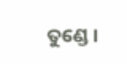ତୁଣ୍ଡେ ।